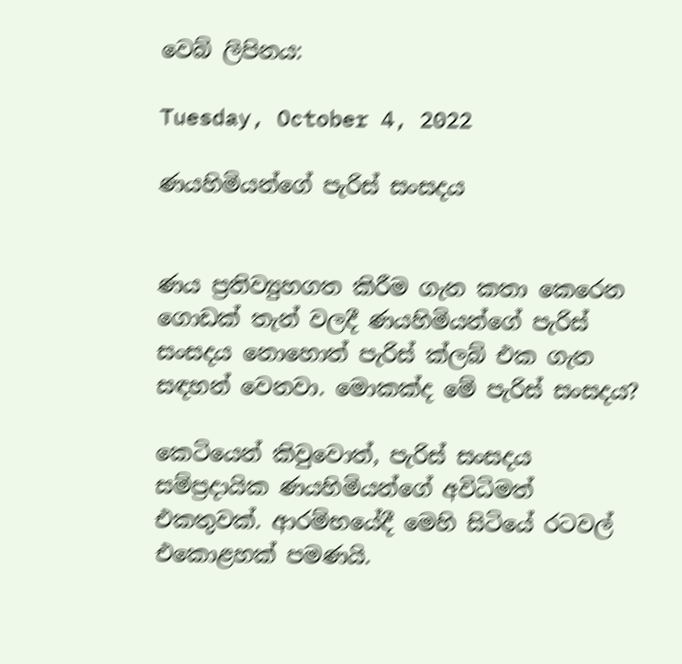වෙබ් ලිපිනය:

Tuesday, October 4, 2022

ණයහිමියන්ගේ පැරිස් සංසදය


ණය ප්‍රතිව්‍යුහගත කිරීම ගැන කතා කෙරෙන ගොඩක් තැන් වලදී ණයහිමියන්ගේ පැරිස් සංසදය නොහොත් පැරිස් ක්ලබ් එක ගැන සඳහන් වෙනවා. මොකක්ද මේ පැරිස් සංසදය?

කෙටියෙන් කිවුවොත්, පැරිස් සංසදය සම්ප්‍රදායික ණයහිමියන්ගේ අවිධිමත් එකතුවක්. ආරම්භයේදී මෙහි සිටියේ රටවල් එකොළහක් පමණයි.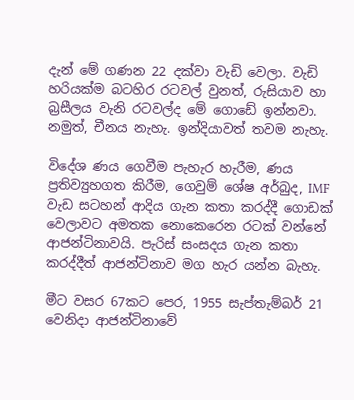දැන් මේ ගණන 22 දක්වා වැඩි වෙලා. වැඩි හරියක්ම බටහිර රටවල් වුනත්, රුසියාව හා බ්‍රසීලය වැනි රටවල්ද මේ ගොඩේ ඉන්නවා. නමුත්, චීනය නැහැ. ඉන්දියාවත් තවම නැහැ.

විදේශ ණය ගෙවීම පැහැර හැරීම, ණය ප්‍රතිව්‍යුහගත කිරීම, ගෙවුම් ශේෂ අර්බුද, IMF වැඩ සටහන් ආදිය ගැන කතා කරද්දී ගොඩක් වෙලාවට අමතක නොකෙරෙන රටක් වන්නේ ආජන්ටිනාවයි. පැරිස් සංසදය ගැන කතා කරද්දීත් ආජන්ටිනාව මග හැර යන්න බැහැ.

මීට වසර 67කට පෙර, 1955 සැප්තැම්බර් 21 වෙනිදා ආජන්ටිනාවේ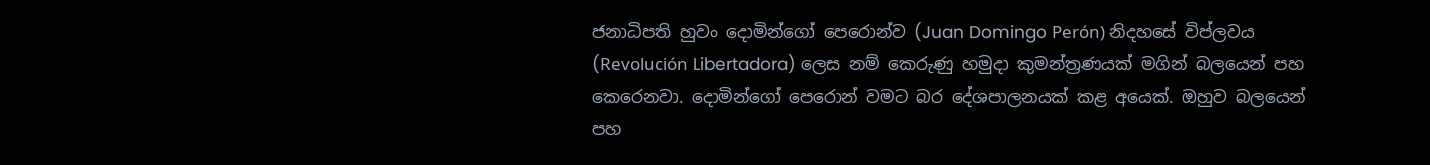ජනාධිපති හුවං දොමින්ගෝ පෙරොන්ව (Juan Domingo Perón) නිදහසේ විප්ලවය (Revolución Libertadora) ලෙස නම් කෙරුණු හමුදා කුමන්ත්‍රණයක් මගින් බලයෙන් පහ කෙරෙනවා. දොමින්ගෝ පෙරොන් වමට බර දේශපාලනයක් කළ අයෙක්. ඔහුව බලයෙන් පහ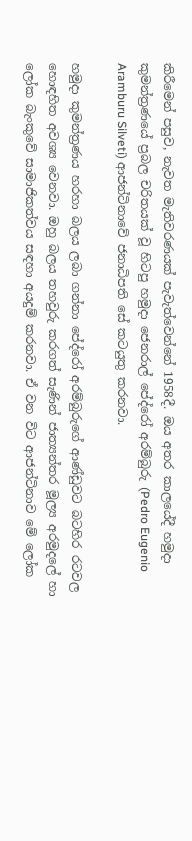කිරීමෙන් පසුව, නැවත මැතිවරණයක් පැවැත්වෙන්නේ 1958දී. ඔය අතර කාලයේදී හමුදා කුමන්ත්‍රණයේ ප්‍රබල චරිතයක් වූ හිටපු හමුදා ජෙනරාල් පේද්රෝ අරම්බුරු (Pedro Eugenio Aramburu Silveti) ආජන්ටිනාවේ ජනාධිපති සේ කටයුතු කරනවා.

හමුදා කුමන්ත්‍රණය හරහා බලය ලබා ගන්නා පේද්රෝ අරම්බුරුගේ ආණ්ඩුවට බටහිර රටවල හොඳහිත අවශ්‍ය වෙනවා. ඔහු බලය තහවුරු කරගත් සැණින් ජාත්‍යන්තර මූල්‍ය අරමුදලේ හා ලෝක බැංකුවේ සාමාජිකත්වය සඳහා අයදුම් කරනවා. ඒ වන විට ආජන්ටිනාව මේ ලෝක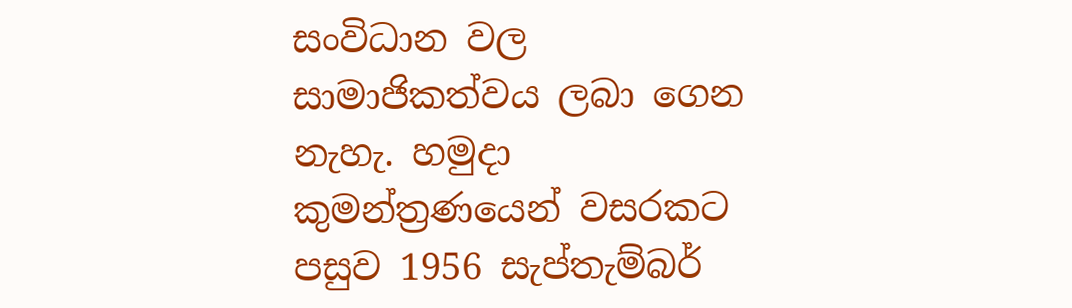සංවිධාන වල සාමාජිකත්වය ලබා ගෙන නැහැ. හමුදා කුමන්ත්‍රණයෙන් වසරකට පසුව 1956 සැප්තැම්බර්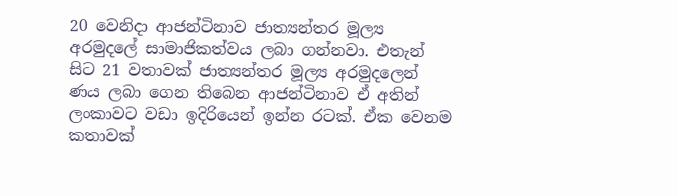20 වෙනිදා ආජන්ටිනාව ජාත්‍යන්තර මූල්‍ය අරමුදලේ සාමාජිකත්වය ලබා ගන්නවා. එතැන් සිට 21 වතාවක් ජාත්‍යන්තර මූල්‍ය අරමුදලෙන් ණය ලබා ගෙන තිබෙන ආජන්ටිනාව ඒ අතින් ලංකාවට වඩා ඉදිරියෙන් ඉන්න රටක්. ඒක වෙනම කතාවක්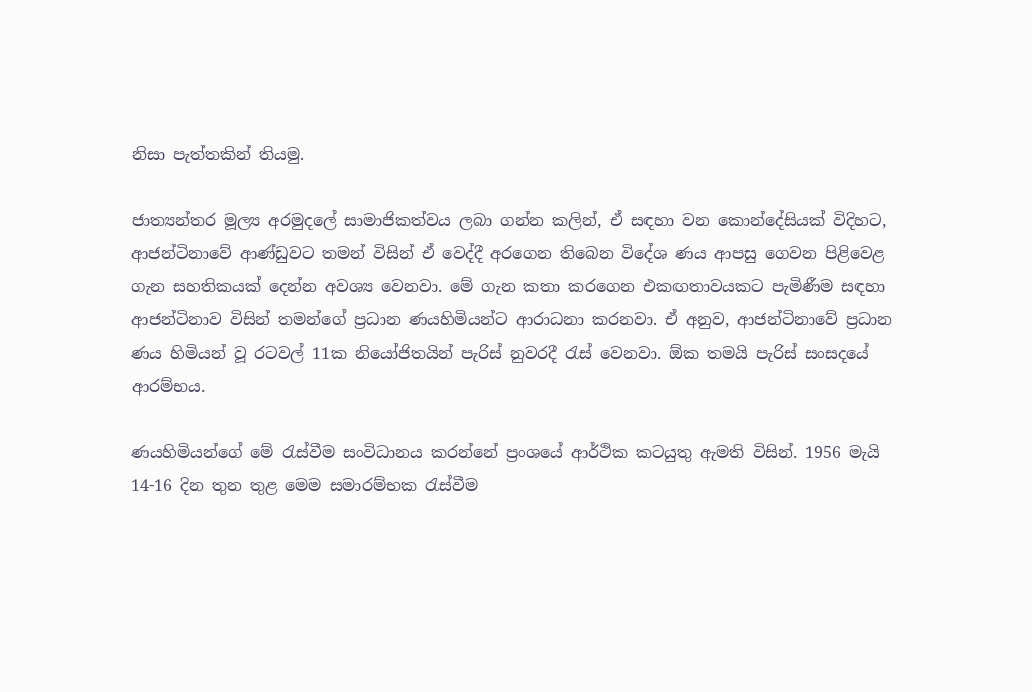නිසා පැත්තකින් තියමු.

ජාත්‍යන්තර මූල්‍ය අරමුදලේ සාමාජිකත්වය ලබා ගන්න කලින්, ඒ සඳහා වන කොන්දේසියක් විදිහට, ආජන්ටිනාවේ ආණ්ඩුවට තමන් විසින් ඒ වෙද්දී අරගෙන තිබෙන විදේශ ණය ආපසු ගෙවන පිළිවෙළ ගැන සහතිකයක් දෙන්න අවශ්‍ය වෙනවා. මේ ගැන කතා කරගෙන එකඟතාවයකට පැමිණීම සඳහා ආජන්ටිනාව විසින් තමන්ගේ ප්‍රධාන ණයහිමියන්ට ආරාධනා කරනවා. ඒ අනුව, ආජන්ටිනාවේ ප්‍රධාන ණය හිමියන් වූ රටවල් 11ක නියෝජිතයින් පැරිස් නුවරදී රැස් වෙනවා. ඕක තමයි පැරිස් සංසදයේ ආරම්භය.

ණයහිමියන්ගේ මේ රැස්වීම සංවිධානය කරන්නේ ප්‍රංශයේ ආර්ථික කටයුතු ඇමති විසින්. 1956 මැයි 14-16 දින තුන තුළ මෙම සමාරම්භක රැස්වීම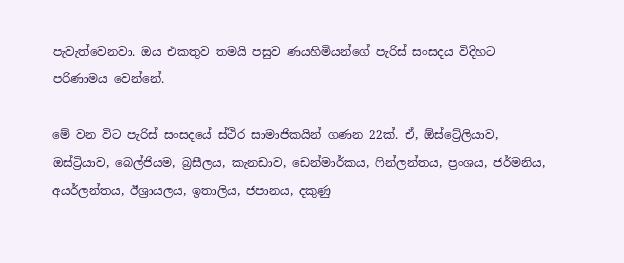පැවැත්වෙනවා. ඔය එකතුව තමයි පසුව ණයහිමියන්ගේ පැරිස් සංසදය විදිහට පරිණාමය වෙන්නේ.

මේ වන විට පැරිස් සංසදයේ ස්ථිර සාමාජිකයින් ගණන 22ක්. ඒ, ඕස්ට්‍රේලියාව, ඔස්ට්‍රියාව, බෙල්ජියම, බ්‍රසීලය, කැනඩාව, ඩෙන්මාර්කය, ෆින්ලන්තය, ප්‍රංශය, ජර්මනිය, අයර්ලන්තය, ඊශ්‍රායලය, ඉතාලිය, ජපානය, දකුණු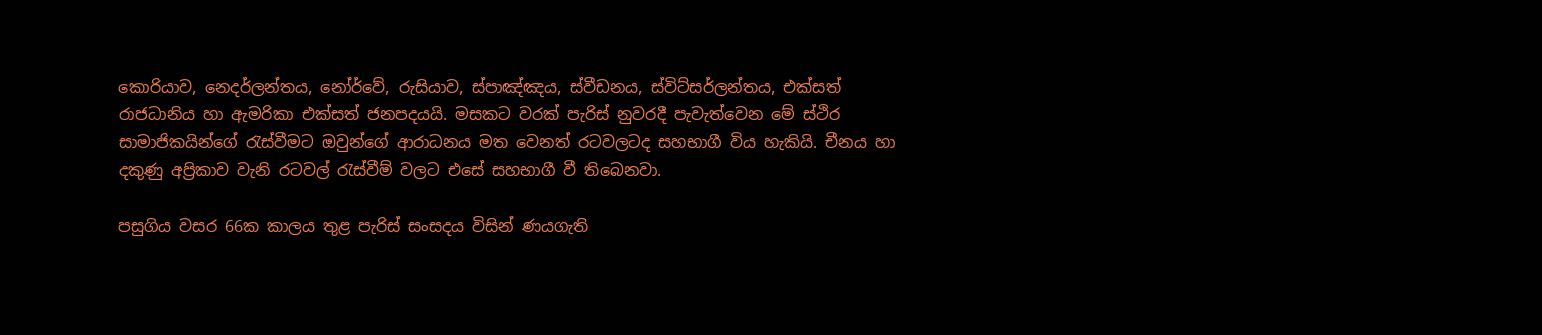කොරියාව, නෙදර්ලන්තය, නෝර්වේ, රුසියාව, ස්පාඤ්ඤය, ස්වීඩනය, ස්විට්සර්ලන්තය, එක්සත් රාජධානිය හා ඇමරිකා එක්සත් ජනපදයයි. මසකට වරක් පැරිස් නුවරදී පැවැත්වෙන මේ ස්ථිර සාමාජිකයින්ගේ රැස්වීමට ඔවුන්ගේ ආරාධනය මත වෙනත් රටවලටද සහභාගී විය හැකියි. චීනය හා දකුණු අප්‍රිකාව වැනි රටවල් රැස්වීම් වලට එසේ සහභාගී වී තිබෙනවා.

පසුගිය වසර 66ක කාලය තුළ පැරිස් සංසදය විසින් ණයගැති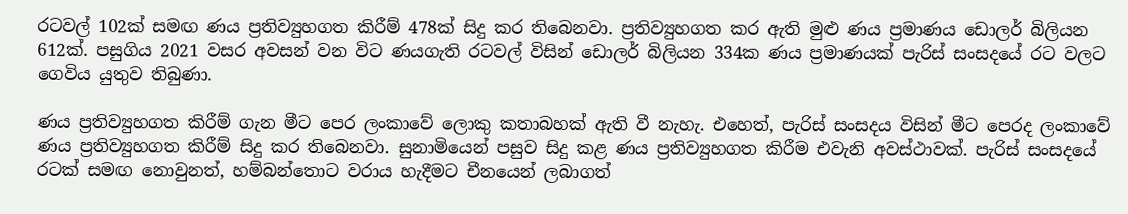රටවල් 102ක් සමඟ ණය ප්‍රතිව්‍යුහගත කිරීම් 478ක් සිදු කර තිබෙනවා. ප්‍රතිව්‍යුහගත කර ඇති මුළු ණය ප්‍රමාණය ඩොලර් බිලියන 612ක්. පසුගිය 2021 වසර අවසන් වන විට ණයගැති රටවල් විසින් ඩොලර් බිලියන 334ක ණය ප්‍රමාණයක් පැරිස් සංසදයේ රට වලට ගෙවිය යුතුව තිබුණා.

ණය ප්‍රතිව්‍යුහගත කිරීම් ගැන මීට පෙර ලංකාවේ ලොකු කතාබහක් ඇති වී නැහැ. එහෙත්, පැරිස් සංසදය විසින් මීට පෙරද ලංකාවේ ණය ප්‍රතිව්‍යුහගත කිරීම් සිදු කර තිබෙනවා. සුනාමියෙන් පසුව සිදු කළ ණය ප්‍රතිව්‍යුහගත කිරීම එවැනි අවස්ථාවක්. පැරිස් සංසදයේ රටක් සමඟ නොවුනත්, හම්බන්තොට වරාය හැදීමට චීනයෙන් ලබාගත්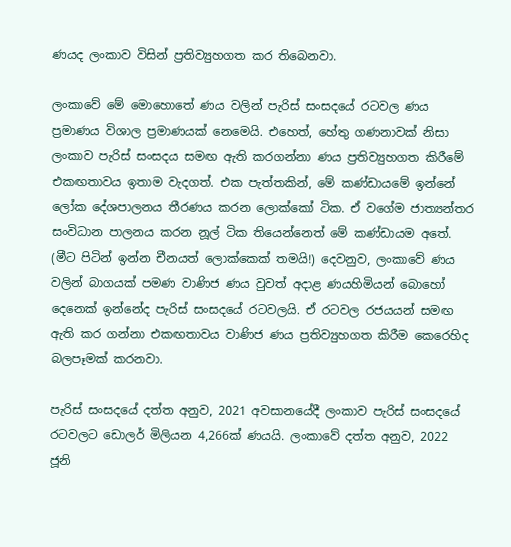ණයද ලංකාව විසින් ප්‍රතිව්‍යුහගත කර තිබෙනවා.

ලංකාවේ මේ මොහොතේ ණය වලින් පැරිස් සංසදයේ රටවල ණය ප්‍රමාණය විශාල ප්‍රමාණයක් නෙමෙයි. එහෙත්, හේතු ගණනාවක් නිසා ලංකාව පැරිස් සංසදය සමඟ ඇති කරගන්නා ණය ප්‍රතිව්‍යුහගත කිරීමේ එකඟතාවය ඉතාම වැදගත්. එක පැත්තකින්, මේ කණ්ඩායමේ ඉන්නේ ලෝක දේශපාලනය තීරණය කරන ලොක්කෝ ටික. ඒ වගේම ජාත්‍යන්තර සංවිධාන පාලනය කරන නූල් ටික තියෙන්නෙත් මේ කණ්ඩායම අතේ. (මීට පිටින් ඉන්න චීනයත් ලොක්කෙක් තමයි!) දෙවනුව, ලංකාවේ ණය වලින් බාගයක් පමණ වාණිජ ණය වුවත් අදාළ ණයහිමියන් බොහෝ දෙනෙක් ඉන්නේද පැරිස් සංසදයේ රටවලයි. ඒ රටවල රජයයන් සමඟ ඇති කර ගන්නා එකඟතාවය වාණිජ ණය ප්‍රතිව්‍යුහගත කිරීම කෙරෙහිද බලපෑමක් කරනවා.

පැරිස් සංසදයේ දත්ත අනුව, 2021 අවසානයේදී ලංකාව පැරිස් සංසදයේ රටවලට ඩොලර් මිලියන 4,266ක් ණයයි. ලංකාවේ දත්ත අනුව, 2022 ජූනි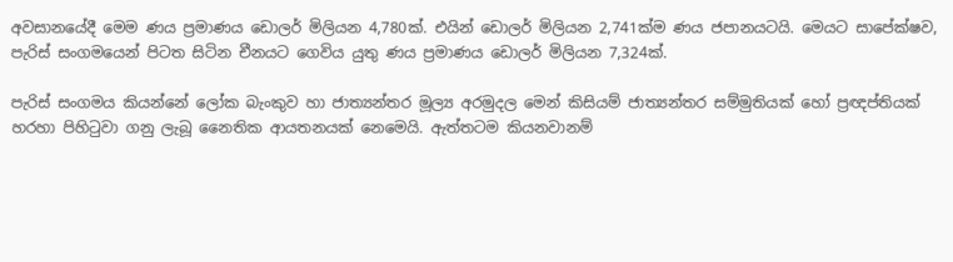අවසානයේදී මෙම ණය ප්‍රමාණය ඩොලර් මිලියන 4,780ක්. එයින් ඩොලර් මිලියන 2,741ක්ම ණය ජපානයටයි. මෙයට සාපේක්ෂව, පැරිස් සංගමයෙන් පිටත සිටින චීනයට ගෙවිය යුතු ණය ප්‍රමාණය ඩොලර් මිලියන 7,324ක්.

පැරිස් සංගමය කියන්නේ ලෝක බැංකුව හා ජාත්‍යන්තර මූල්‍ය අරමුදල මෙන් කිසියම් ජාත්‍යන්තර සම්මුතියක් හෝ ප්‍රඥප්තියක් හරහා පිහිටුවා ගනු ලැබූ නෛතික ආයතනයක් නෙමෙයි. ඇත්තටම කියනවානම්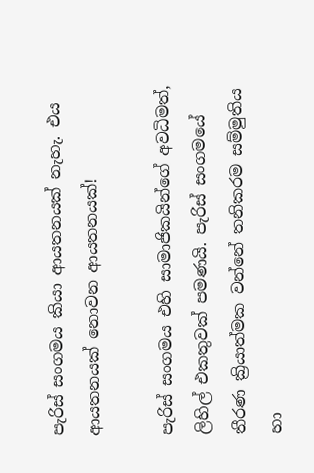පැරිස් සංගමය කියා ආයතනයක් නැහැ. එය ආයතනයක් නොවන ආයතනයක්!

පැරිස් සංගමය එහි සාමාජිකයින්ගේ අවධිමත්, ලිහිල් එකතුවක් පමණයි. පැරිස් සංගමයේ තීරණ ක්‍රියාත්මක වන්නේ තනිකරම සම්මුතිය හා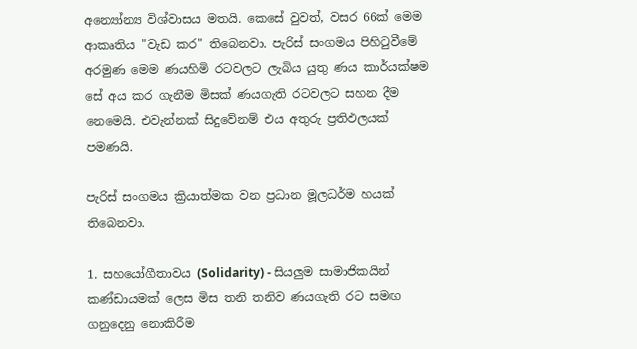අන්‍යෝන්‍ය විශ්වාසය මතයි. කෙසේ වුවත්, වසර 66ක් මෙම ආකෘතිය "වැඩ කර" තිබෙනවා. පැරිස් සංගමය පිහිටුවීමේ අරමුණ මෙම ණයහිමි රටවලට ලැබිය යුතු ණය කාර්යක්ෂම සේ අය කර ගැනීම මිසක් ණයගැති රටවලට සහන දීම නෙමෙයි. එවැන්නක් සිදුවේනම් එය අතුරු ප්‍රතිඵලයක් පමණයි.

පැරිස් සංගමය ක්‍රියාත්මක වන ප්‍රධාන මූලධර්ම හයක් තිබෙනවා.

1. සහයෝගීතාවය (Solidarity) - සියලුම සාමාජිකයින් කණ්ඩායමක් ලෙස මිස තනි තනිව ණයගැති රට සමඟ ගනුදෙනු නොකිරීම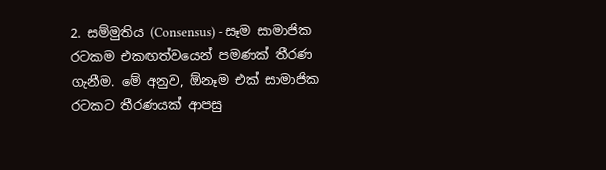2. සම්මුතිය (Consensus) - සෑම සාමාජික රටකම එකඟත්වයෙන් පමණක් තීරණ ගැනීම. මේ අනුව, ඕනෑම එක් සාමාජික රටකට තීරණයක් ආපසු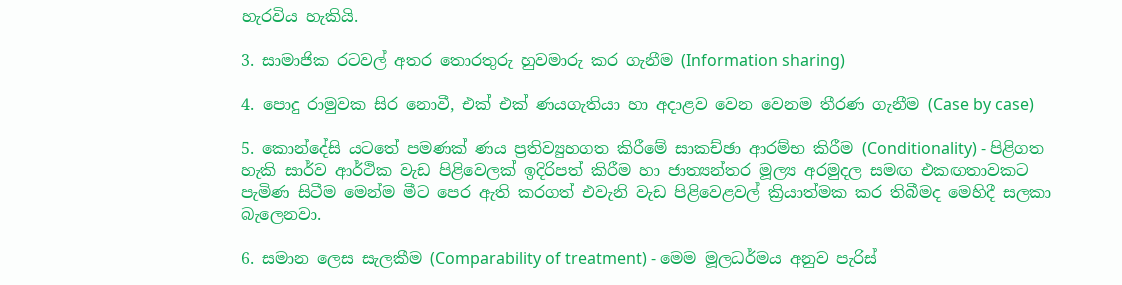හැරවිය හැකියි.

3. සාමාජික රටවල් අතර තොරතුරු හුවමාරු කර ගැනීම (Information sharing)

4. පොදු රාමුවක සිර නොවී, එක් එක් ණයගැතියා හා අදාළව වෙන වෙනම තීරණ ගැනීම (Case by case)

5. කොන්දේසි යටතේ පමණක් ණය ප්‍රතිව්‍යුහගත කිරීමේ සාකච්ඡා ආරම්භ කිරීම (Conditionality) - පිළිගත හැකි සාර්ව ආර්ථික වැඩ පිළිවෙලක් ඉදිරිපත් කිරීම හා ජාත්‍යන්තර මූල්‍ය අරමුදල සමඟ එකඟතාවකට පැමිණ සිටීම මෙන්ම මීට පෙර ඇති කරගත් එවැනි වැඩ පිළිවෙළවල් ක්‍රියාත්මක කර තිබීමද මෙහිදී සලකා බැලෙනවා.

6. සමාන ලෙස සැලකීම (Comparability of treatment) - මෙම මූලධර්මය අනුව පැරිස්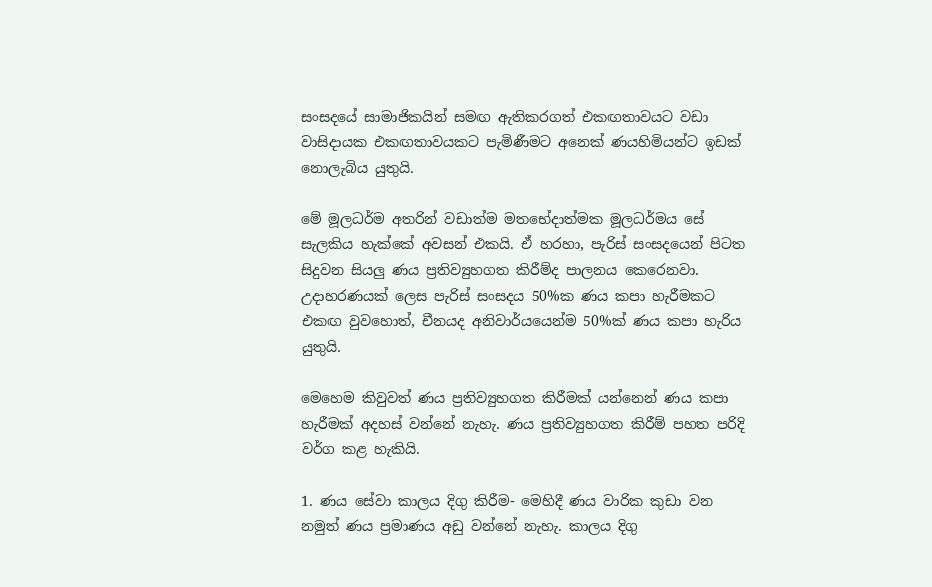සංසදයේ සාමාජිකයින් සමඟ ඇතිකරගත් එකඟතාවයට වඩා වාසිදායක එකඟතාවයකට පැමිණීමට අනෙක් ණයහිමියන්ට ඉඩක් නොලැබිය යුතුයි.

මේ මූලධර්ම අතරින් වඩාත්ම මතභේදාත්මක මූලධර්මය සේ සැලකිය හැක්කේ අවසන් එකයි. ඒ හරහා, පැරිස් සංසදයෙන් පිටත සිදුවන සියලු ණය ප්‍රතිව්‍යුහගත කිරීම්ද පාලනය කෙරෙනවා. උදාහරණයක් ලෙස පැරිස් සංසදය 50%ක ණය කපා හැරීමකට එකඟ වුවහොත්, චීනයද අනිවාර්යයෙන්ම 50%ක් ණය කපා හැරිය යුතුයි.

මෙහෙම කිවුවත් ණය ප්‍රතිව්‍යුහගත කිරීමක් යන්නෙන් ණය කපා හැරීමක් අදහස් වන්නේ නැහැ. ණය ප්‍රතිව්‍යුහගත කිරීම් පහත පරිදි වර්ග කළ හැකියි.

1. ණය සේවා කාලය දිගු කිරීම- මෙහිදී ණය වාරික කුඩා වන නමුත් ණය ප්‍රමාණය අඩු වන්නේ නැහැ. කාලය දිගු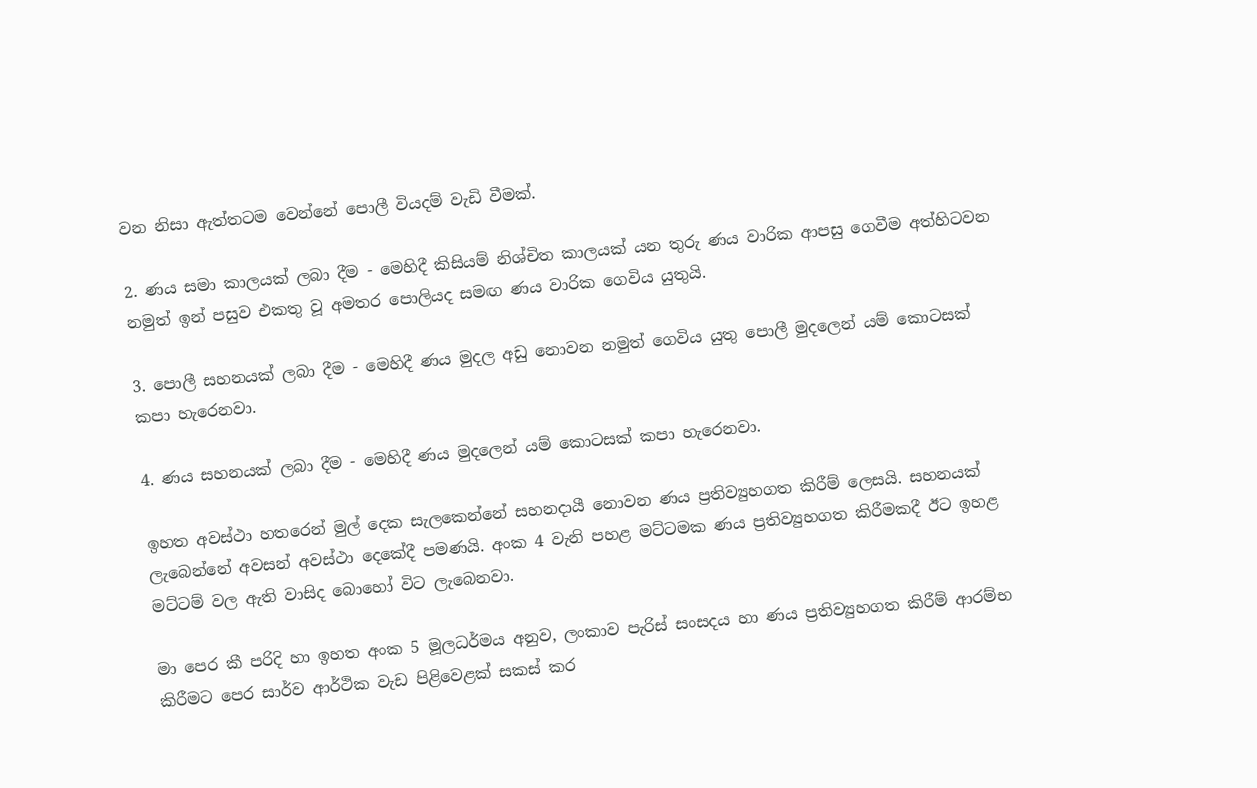වන නිසා ඇත්තටම වෙන්නේ පොලී වියදම් වැඩි වීමක්.

2. ණය සමා කාලයක් ලබා දීම - මෙහිදී කිසියම් නිශ්චිත කාලයක් යන තුරු ණය වාරික ආපසු ගෙවීම අත්හිටවන නමුත් ඉන් පසුව එකතු වූ අමතර පොලියද සමඟ ණය වාරික ගෙවිය යුතුයි.

3. පොලී සහනයක් ලබා දීම - මෙහිදී ණය මුදල අඩු නොවන නමුත් ගෙවිය යුතු පොලී මුදලෙන් යම් කොටසක් කපා හැරෙනවා.

4. ණය සහනයක් ලබා දීම - මෙහිදී ණය මුදලෙන් යම් කොටසක් කපා හැරෙනවා.

ඉහත අවස්ථා හතරෙන් මුල් දෙක සැලකෙන්නේ සහනදායී නොවන ණය ප්‍රතිව්‍යුහගත කිරීම් ලෙසයි. සහනයක් ලැබෙන්නේ අවසන් අවස්ථා දෙකේදී පමණයි. අංක 4 වැනි පහළ මට්ටමක ණය ප්‍රතිව්‍යුහගත කිරීමකදී ඊට ඉහළ මට්ටම් වල ඇති වාසිද බොහෝ විට ලැබෙනවා.

මා පෙර කී පරිදි හා ඉහත අංක 5 මූලධර්මය අනුව, ලංකාව පැරිස් සංසදය හා ණය ප්‍රතිව්‍යුහගත කිරීම් ආරම්භ කිරීමට පෙර සාර්ව ආර්ථික වැඩ පිළිවෙළක් සකස් කර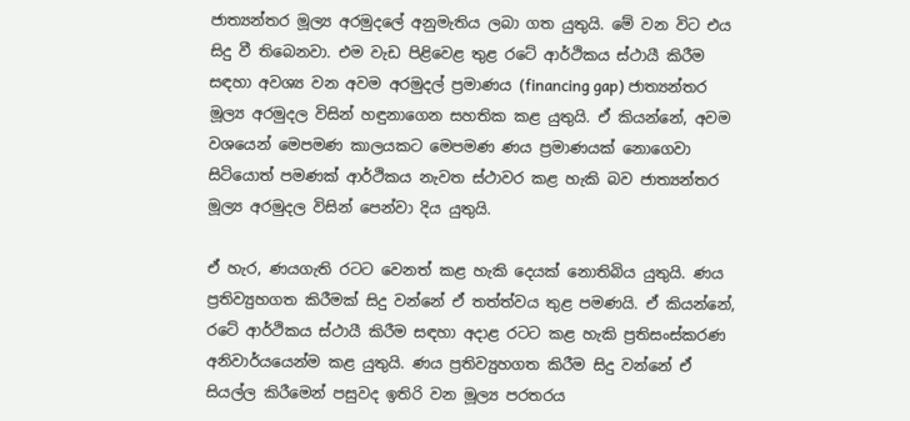ජාත්‍යන්තර මූල්‍ය අරමුදලේ අනුමැතිය ලබා ගත යුතුයි. මේ වන විට එය සිදු වී තිබෙනවා. එම වැඩ පිළිවෙළ තුළ රටේ ආර්ථිකය ස්ථායී කිරීම සඳහා අවශ්‍ය වන අවම අරමුදල් ප්‍රමාණය (financing gap) ජාත්‍යන්තර මූල්‍ය අරමුදල විසින් හඳුනාගෙන සහතික කළ යුතුයි. ඒ කියන්නේ, අවම වශයෙන් මෙපමණ කාලයකට මෙපමණ ණය ප්‍රමාණයක් නොගෙවා සිටියොත් පමණක් ආර්ථිකය නැවත ස්ථාවර කළ හැකි බව ජාත්‍යන්තර මූල්‍ය අරමුදල විසින් පෙන්වා දිය යුතුයි.

ඒ හැර, ණයගැති රටට වෙනත් කළ හැකි දෙයක් නොතිබිය යුතුයි. ණය ප්‍රතිව්‍යුහගත කිරීමක් සිදු වන්නේ ඒ තත්ත්වය තුළ පමණයි. ඒ කියන්නේ, රටේ ආර්ථිකය ස්ථායී කිරීම සඳහා අදාළ රටට කළ හැකි ප්‍රතිසංස්කරණ අනිවාර්යයෙන්ම කළ යුතුයි. ණය ප්‍රතිව්‍යුහගත කිරීම සිදු වන්නේ ඒ සියල්ල කිරීමෙන් පසුවද ඉතිරි වන මූල්‍ය පරතරය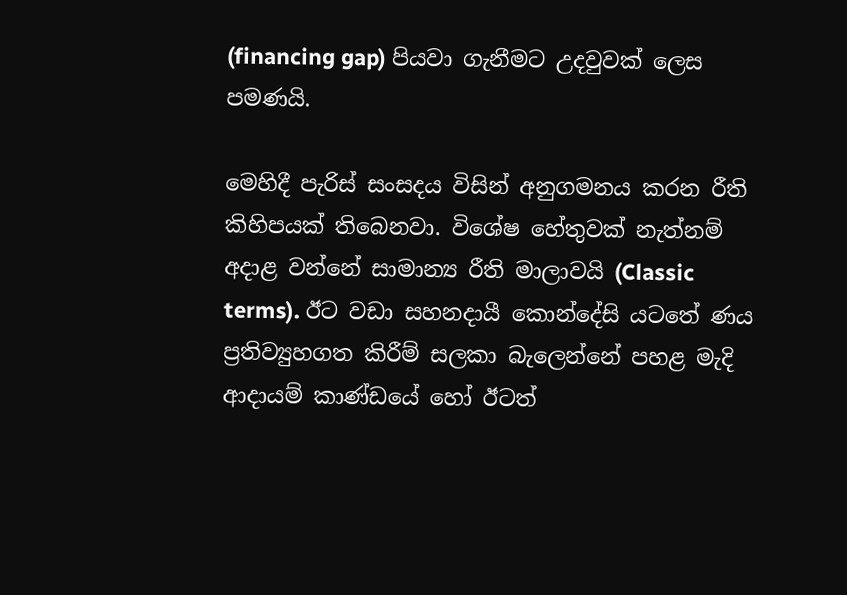(financing gap) පියවා ගැනීමට උදවුවක් ලෙස පමණයි.

මෙහිදී පැරිස් සංසදය විසින් අනුගමනය කරන රීති කිහිපයක් තිබෙනවා. විශේෂ හේතුවක් නැත්නම් අදාළ වන්නේ සාමාන්‍ය රීති මාලාවයි (Classic terms). ඊට වඩා සහනදායී කොන්දේසි යටතේ ණය ප්‍රතිව්‍යුහගත කිරීම් සලකා බැලෙන්නේ පහළ මැදි ආදායම් කාණ්ඩයේ හෝ ඊටත්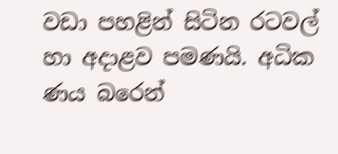වඩා පහළින් සිටින රටවල් හා අදාළව පමණයි. අධික ණය බරෙන්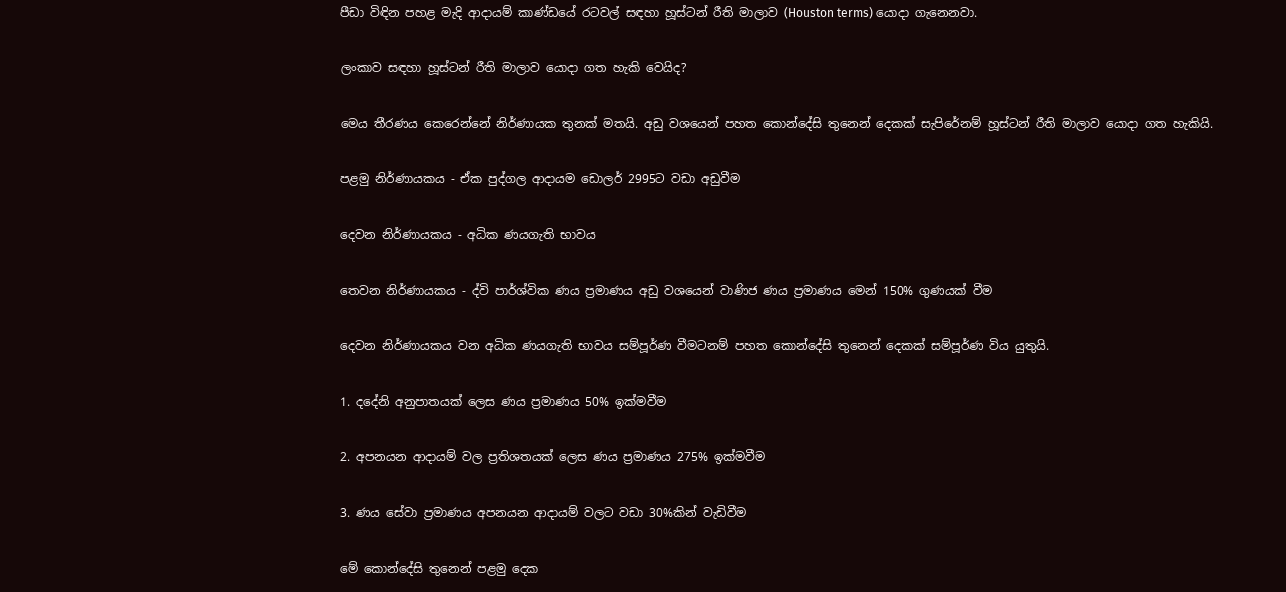පීඩා විඳින පහළ මැදි ආදායම් කාණ්ඩයේ රටවල් සඳහා හූස්ටන් රීති මාලාව (Houston terms) යොදා ගැනෙනවා.

ලංකාව සඳහා හූස්ටන් රීති මාලාව යොදා ගත හැකි වෙයිද?

මෙය තීරණය කෙරෙන්නේ නිර්ණායක තුනක් මතයි. අඩු වශයෙන් පහත කොන්දේසි තුනෙන් දෙකක් සැපිරේනම් හූස්ටන් රීති මාලාව යොදා ගත හැකියි.

පළමු නිර්ණායකය - ඒක පුද්ගල ආදායම ඩොලර් 2995ට වඩා අඩුවීම

දෙවන නිර්ණායකය - අධික ණයගැති භාවය

තෙවන නිර්ණායකය - ද්වි පාර්ශ්වික ණය ප්‍රමාණය අඩු වශයෙන් වාණිජ ණය ප්‍රමාණය මෙන් 150% ගුණයක් වීම

දෙවන නිර්ණායකය වන අධික ණයගැති භාවය සම්පූර්ණ වීමටනම් පහත කොන්දේසි තුනෙන් දෙකක් සම්පූර්ණ විය යුතුයි.

1. දදේනි අනුපාතයක් ලෙස ණය ප්‍රමාණය 50% ඉක්මවීම

2. අපනයන ආදායම් වල ප්‍රතිශතයක් ලෙස ණය ප්‍රමාණය 275% ඉක්මවීම

3. ණය සේවා ප්‍රමාණය අපනයන ආදායම් වලට වඩා 30%කින් වැඩිවීම

මේ කොන්දේසි තුනෙන් පළමු දෙක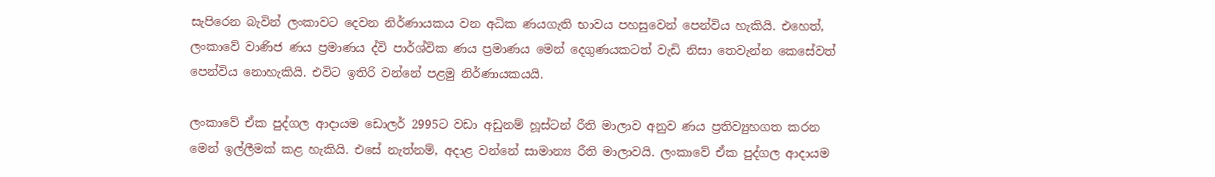සැපිරෙන බැවින් ලංකාවට දෙවන නිර්ණායකය වන අධික ණයගැති භාවය පහසුවෙන් පෙන්විය හැකියි. එහෙත්, ලංකාවේ වාණිජ ණය ප්‍රමාණය ද්වි පාර්ශ්වික ණය ප්‍රමාණය මෙන් දෙගුණයකටත් වැඩි නිසා තෙවැන්න කෙසේවත් පෙන්විය නොහැකියි. එවිට ඉතිරි වන්නේ පළමු නිර්ණායකයයි.

ලංකාවේ ඒක පුද්ගල ආදායම ඩොලර් 2995ට වඩා අඩුනම් හූස්ටන් රීති මාලාව අනුව ණය ප්‍රතිව්‍යුහගත කරන මෙන් ඉල්ලීමක් කළ හැකියි. එසේ නැත්නම්, අදාළ වන්නේ සාමාන්‍ය රීති මාලාවයි. ලංකාවේ ඒක පුද්ගල ආදායම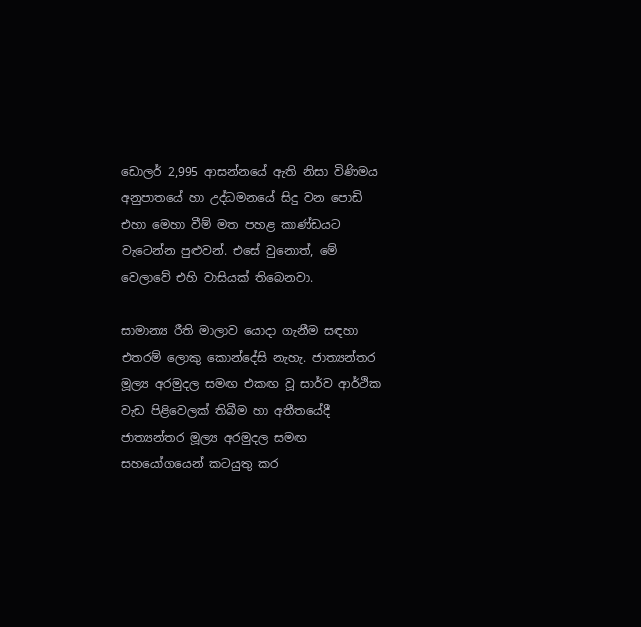ඩොලර් 2,995 ආසන්නයේ ඇති නිසා විණිමය අනුපාතයේ හා උද්ධමනයේ සිදු වන පොඩි එහා මෙහා වීම් මත පහළ කාණ්ඩයට වැටෙන්න පුළුවන්. එසේ වුනොත්, මේ වෙලාවේ එහි වාසියක් තිබෙනවා.

සාමාන්‍ය රීති මාලාව යොදා ගැනීම සඳහා එතරම් ලොකු කොන්දේසි නැහැ. ජාත්‍යන්තර මූල්‍ය අරමුදල සමඟ එකඟ වූ සාර්ව ආර්ථික වැඩ පිළිවෙලක් තිබීම හා අතීතයේදී ජාත්‍යන්තර මූල්‍ය අරමුදල සමඟ සහයෝගයෙන් කටයුතු කර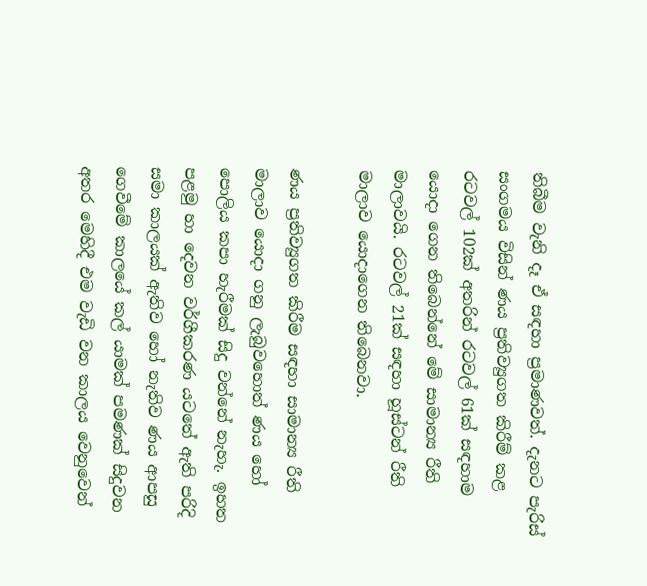තිබීම වැනි දෑ ඒ සඳහා ප්‍රමාණවත්. දැනට පැරිස් සංගමය විසින් ණය ප්‍රතිව්‍යුගත කිරීම් කළ රටවල් 102ක් අතරින් රටවල් 61ක් සඳහාම යොදා ගෙන තිබෙන්නේ මේ සාමාන්‍ය රීති මාලාවයි. රටවල් 21ක් සඳහා හූස්ටන් රීති මාලාව යොදාගෙන තිබෙනවා.

ණය ප්‍රතිව්‍යුගත කිරීම සඳහා සාමාන්‍ය රීති මාලාව යොදා ගනු ලැබුවහොත් ණය හෝ පොලිය කපා හැරීමක් සිදු වන්නේ නැහැ. ඉහත පළමු හා දෙවන වර්ගීකරණ යටතේ ඇති පරිදි සමා කාලයක් ඇතිව හෝ නැතිව ණය ආපසු ගෙවීමේ කාලයේ කල් යාමක් පමණක් සිදුවන අතර මෙහිදී එම වැඩි වන කාලය වෙනුවෙන්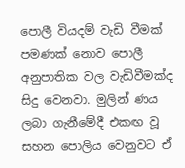පොලී වියදම් වැඩි වීමක් පමණක් නොව පොලී අනුපාතික වල වැඩිවීමක්ද සිදු වෙනවා. මුලින් ණය ලබා ගැනීමේදී එකඟ වූ සහන පොලිය වෙනුවට ඒ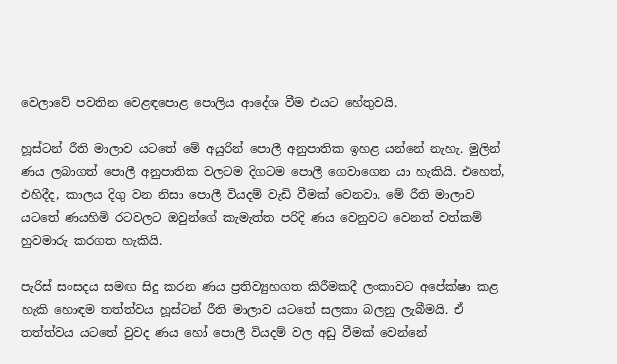වෙලාවේ පවතින වෙළඳපොළ පොලිය ආදේශ වීම එයට හේතුවයි.

හූස්ටන් රීති මාලාව යටතේ මේ අයුරින් පොලී අනුපාතික ඉහළ යන්නේ නැහැ. මුලින් ණය ලබාගත් පොලී අනුපාතික වලටම දිගටම පොලී ගෙවාගෙන යා හැකියි. එහෙත්, එහිදීද, කාලය දිගු වන නිසා පොලී වියදම් වැඩි වීමක් වෙනවා. මේ රීති මාලාව යටතේ ණයහිමි රටවලට ඔවුන්ගේ කැමැත්ත පරිදි ණය වෙනුවට වෙනත් වත්කම් හුවමාරු කරගත හැකියි.

පැරිස් සංසදය සමඟ සිදු කරන ණය ප්‍රතිව්‍යුහගත කිරීමකදී ලංකාවට අපේක්ෂා කළ හැකි හොඳම තත්ත්වය හූස්ටන් රීති මාලාව යටතේ සලකා බලනු ලැබීමයි. ඒ තත්ත්වය ය‍ටතේ වුවද ණය හෝ පොලී වියදම් වල අඩු වීමක් වෙන්නේ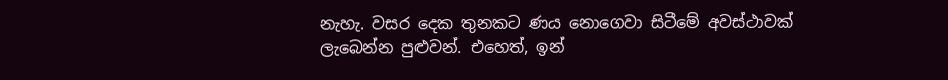නැහැ. වසර දෙක තුනකට ණය නොගෙවා සිටීමේ අවස්ථාවක් ලැබෙන්න පුළුවන්. එහෙත්, ඉන්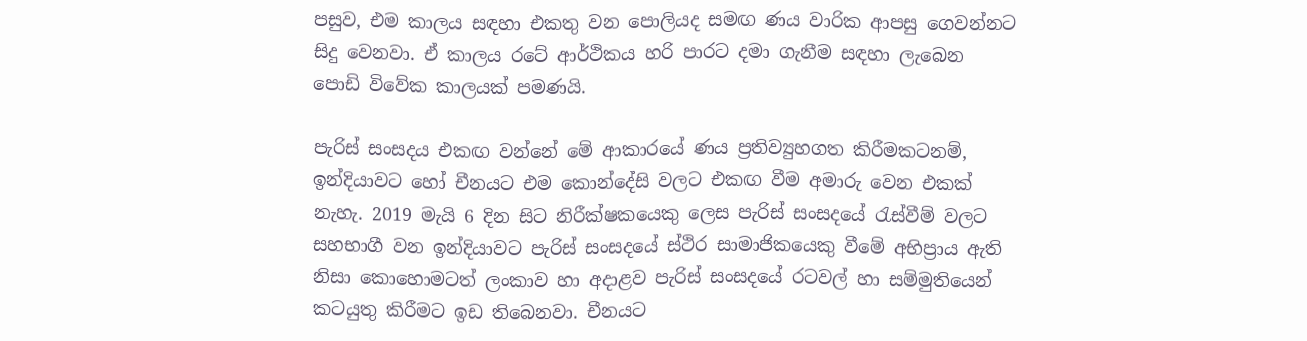පසුව, එම කාලය සඳහා එකතු වන පොලියද සමඟ ණය වාරික ආපසු ගෙවන්නට සිදු වෙනවා. ඒ කාලය රටේ ආර්ථිකය හරි පාරට දමා ගැනීම සඳහා ලැබෙන පොඩි විවේක කාලයක් පමණයි.

පැරිස් සංසදය එකඟ වන්නේ මේ ආකාරයේ ණය ප්‍රතිව්‍යුහගත කිරීමකටනම්, ඉන්දියාවට හෝ චීනයට එම කොන්දේසි වලට එකඟ වීම අමාරු වෙන එකක් නැහැ. 2019 මැයි 6 දින සිට නිරීක්ෂකයෙකු ලෙස පැරිස් සංසදයේ රැස්වීම් වලට සහභාගී වන ඉන්දියාවට පැරිස් සංසදයේ ස්ථිර සාමාජිකයෙකු වීමේ අභිප්‍රාය ඇති නිසා කොහොමටත් ලංකාව හා අදාළව පැරිස් සංසදයේ රටවල් හා සම්මුතියෙන් කටයුතු කිරීමට ඉඩ තිබෙනවා. චීනයට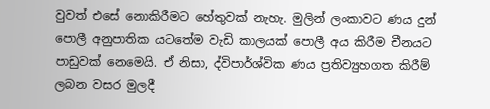වුවත් එසේ නොකිරීමට හේතුවක් නැහැ. මුලින් ලංකාවට ණය දුන් පොලී අනුපාතික යටතේම වැඩි කාලයක් පොලී අය කිරීම චීනයට පාඩුවක් නෙමෙයි. ඒ නිසා, ද්විපාර්ශ්වික ණය ප්‍රතිව්‍යුහගත කිරීම් ලබන වසර මුලදී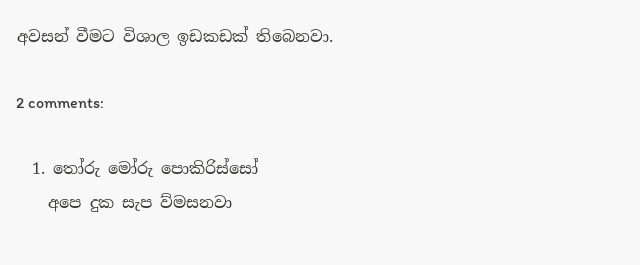අවසන් වීමට විශාල ඉඩකඩක් තිබෙනවා.

2 comments:

  1. තෝරු මෝරු පොකිරිස්සෝ
    අපෙ දුක සැප ව්මසනවා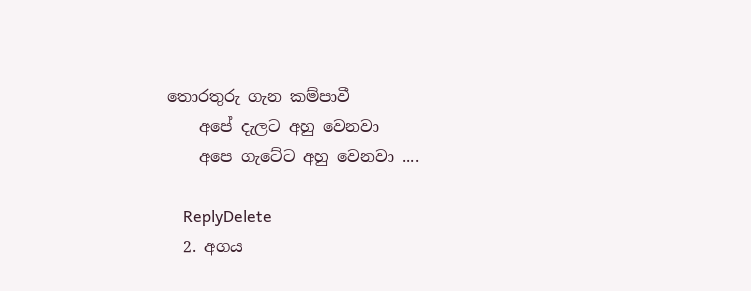තොරතුරු ගැන කම්පාවී
    අපේ දැලට අහු වෙනවා
    අපෙ ගැටේට අහු වෙනවා ....

    ReplyDelete
  2. අගය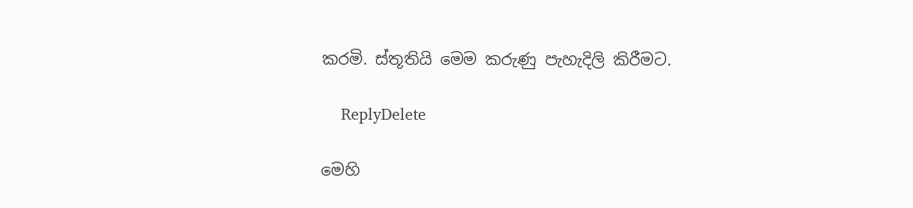කරමි. ස්තූතියි මෙම කරුණු පැහැදිලි කිරීමට.

    ReplyDelete

මෙහි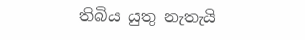තිබිය යුතු නැතැයි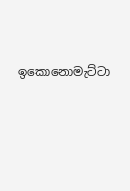ඉකොනොමැට්ටා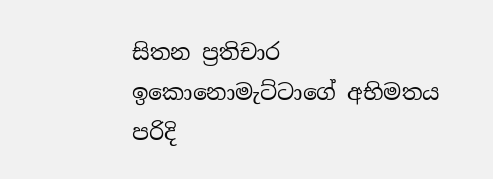සිතන ප්‍රතිචාර ඉකොනොමැට්ටාගේ අභිමතය පරිදි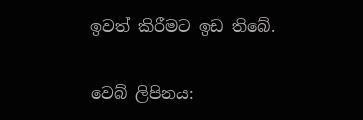ඉවත් කිරීමට ඉඩ තිබේ.

වෙබ් ලිපිනය: